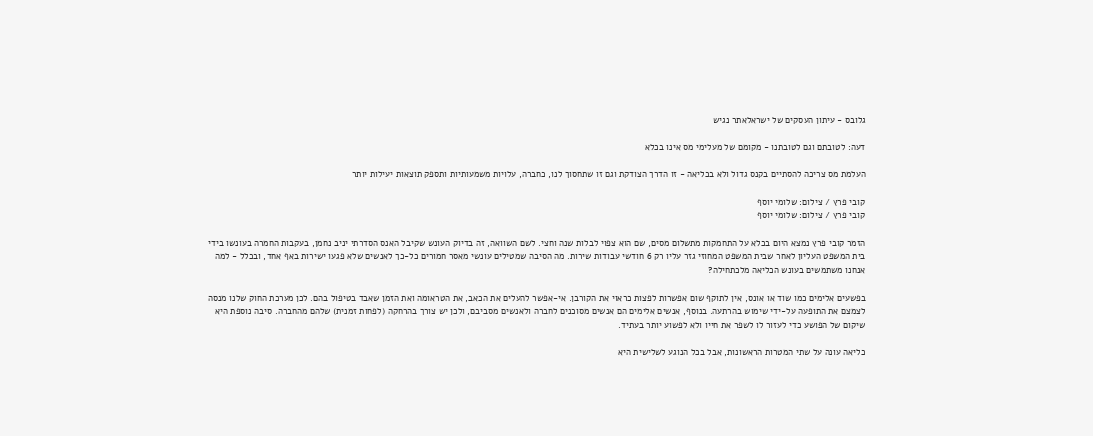גלובס - עיתון העסקים של ישראלאתר נגיש

דעה: לטובתם וגם לטובתנו - מקומם של מעלימי מס אינו בכלא

העלמת מס צריכה להסתיים בקנס גדול ולא בכליאה - זו הדרך הצודקת וגם זו שתחסוך לנו, כחברה, עלויות משמעותיות ותספק תוצאות יעילות יותר

קובי פרץ / צילום: שלומי יוסף
קובי פרץ / צילום: שלומי יוסף

הזמר קובי פרץ נמצא היום בכלא על התחמקות מתשלום מסים, שם הוא צפוי לבלות שנה וחצי. לשם השוואה, זה בדיוק העונש שקיבל האנס הסדרתי יניב נחמן, בעקבות החמרה בעונשו בידי בית המשפט העליון לאחר שבית המשפט המחוזי גזר עליו רק 6 חודשי עבודות שירות. מה הסיבה שמטילים עונשי מאסר חמורים כל-כך לאנשים שלא פגעו ישירות באף אחד, ובכלל - למה אנחנו משתמשים בעונש הכליאה מלכתחילה?

בפשעים אלימים כמו שוד או אונס, אין לתוקף שום אפשרות לפצות כראוי את הקורבן. אי-אפשר להעלים את הכאב, את הטראומה ואת הזמן שאבד בטיפול בהם. לכן מערכת החוק שלנו מנסה לצמצם את התופעה על-ידי שימוש בהרתעה. בנוסף, אנשים אלימים הם אנשים מסוכנים לחברה ולאנשים מסביבם, ולכן יש צורך בהרחקה (לפחות זמנית) שלהם מהחברה. סיבה נוספת היא שיקום של הפושע כדי לעזור לו לשפר את חייו ולא לפשוע יותר בעתיד.

כליאה עונה על שתי המטרות הראשונות, אבל בכל הנוגע לשלישית היא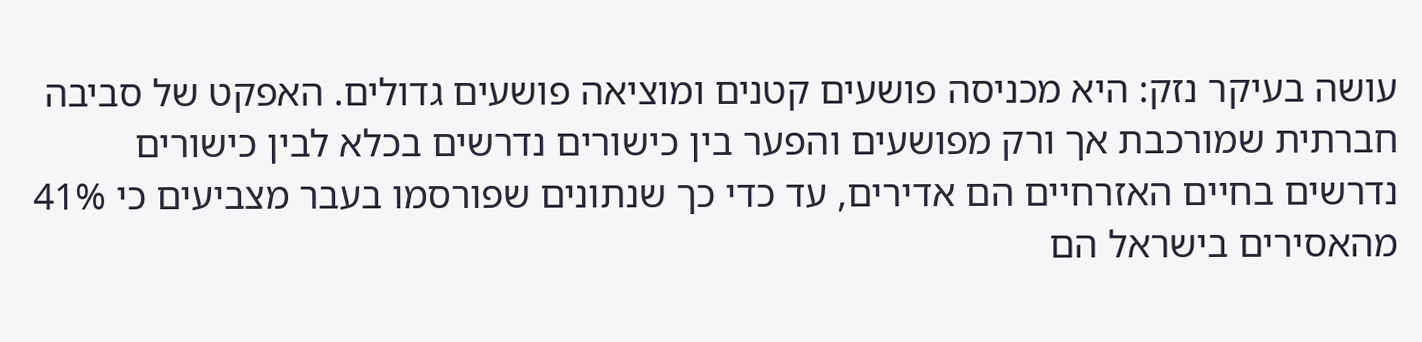עושה בעיקר נזק: היא מכניסה פושעים קטנים ומוציאה פושעים גדולים. האפקט של סביבה חברתית שמורכבת אך ורק מפושעים והפער בין כישורים נדרשים בכלא לבין כישורים נדרשים בחיים האזרחיים הם אדירים, עד כדי כך שנתונים שפורסמו בעבר מצביעים כי 41% מהאסירים בישראל הם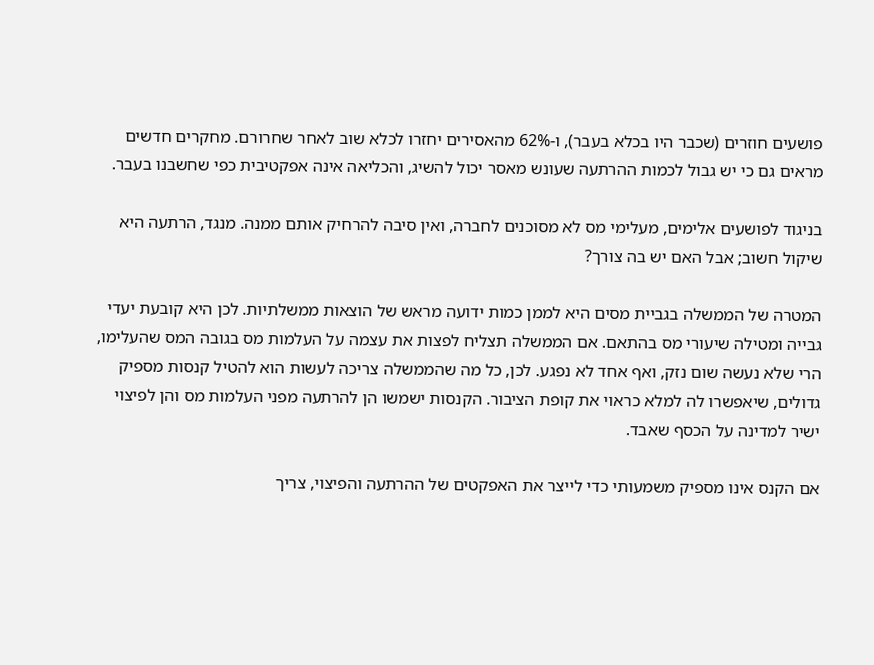פושעים חוזרים (שכבר היו בכלא בעבר), ו-62% מהאסירים יחזרו לכלא שוב לאחר שחרורם. מחקרים חדשים מראים גם כי יש גבול לכמות ההרתעה שעונש מאסר יכול להשיג, והכליאה אינה אפקטיבית כפי שחשבנו בעבר.

בניגוד לפושעים אלימים, מעלימי מס לא מסוכנים לחברה, ואין סיבה להרחיק אותם ממנה. מנגד, הרתעה היא שיקול חשוב; אבל האם יש בה צורך?

המטרה של הממשלה בגביית מסים היא לממן כמות ידועה מראש של הוצאות ממשלתיות. לכן היא קובעת יעדי גבייה ומטילה שיעורי מס בהתאם. אם הממשלה תצליח לפצות את עצמה על העלמות מס בגובה המס שהעלימו, הרי שלא נעשה שום נזק, ואף אחד לא נפגע. לכן, כל מה שהממשלה צריכה לעשות הוא להטיל קנסות מספיק גדולים, שיאפשרו לה למלא כראוי את קופת הציבור. הקנסות ישמשו הן להרתעה מפני העלמות מס והן לפיצוי ישיר למדינה על הכסף שאבד.

אם הקנס אינו מספיק משמעותי כדי לייצר את האפקטים של ההרתעה והפיצוי, צריך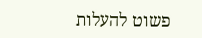פשוט להעלות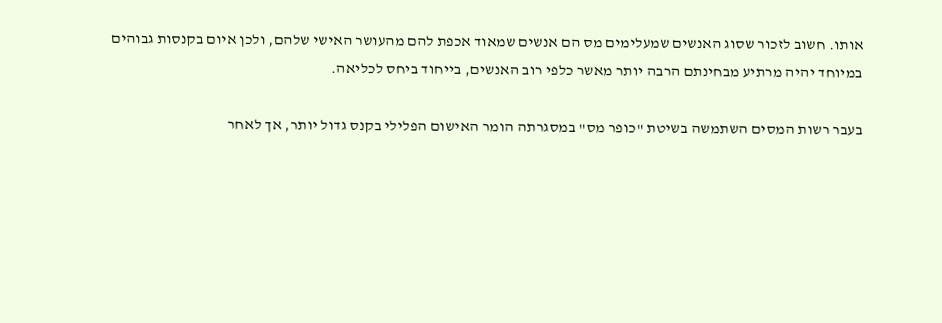אותו. חשוב לזכור שסוג האנשים שמעלימים מס הם אנשים שמאוד אכפת להם מהעושר האישי שלהם, ולכן איום בקנסות גבוהים במיוחד יהיה מרתיע מבחינתם הרבה יותר מאשר כלפי רוב האנשים, בייחוד ביחס לכליאה.

בעבר רשות המסים השתמשה בשיטת "כופר מס" במסגרתה הומר האישום הפלילי בקנס גדול יותר, אך לאחר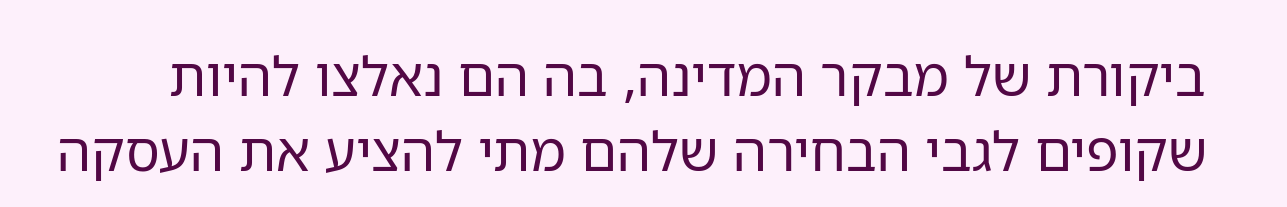ביקורת של מבקר המדינה, בה הם נאלצו להיות שקופים לגבי הבחירה שלהם מתי להציע את העסקה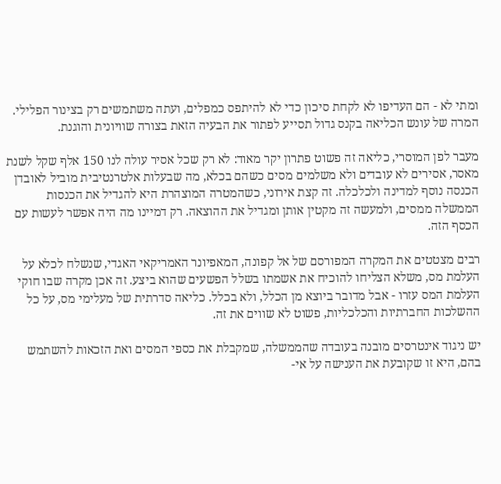ומתי לא - הם העדיפו לא לקחת סיכון כדי לא להיתפס כמפלים, ועתה משתמשים רק בצינור הפלילי. המרה של עונש הכליאה בקנס גדול תסייע לפתור את הבעיה הזאת בצורה שוויונית והוגנת.

מעבר לפן המוסרי, כליאה זה פשוט פתרון יקר מאוד: לא רק שכל אסיר עולה לנו 150 אלף שקל לשנת מאסר, אסירים לא עובדים ולא משלמים מסים כשהם בכלא, מה שבעלות אלטרנטיבית מוביל לאובדן הכנסה נוסף למדינה ולכלכלה. זה קצת אירוני, כשהמטרה המוצהרת היא להגדיל את הכנסות הממשלה ממסים, ולמעשה זה מקטין אותן ומגדיל את ההוצאה. רק דמיינו מה היה אפשר לעשות עם הכסף הזה.

רבים מצטטים את המקרה המפורסם של אל קפונה, המאפיונר האמריקאי האגדי, שנשלח לכלא על העלמת מס, משלא הצליחו להוכיח את אשמתו בשלל הפשעים שהוא ביצע. זה אכן מקרה שבו חוקי העלמת המס עזרו - אבל מדובר ביוצא מן הכלל, ולא בכלל. כליאה סדרתית של מעלימי מס, על כל ההשלכות החברתיות והכלכליות, פשוט לא שווים את זה.

יש ניגוד אינטרסים מובנה בעובדה שהממשלה, שמקבלת את כספי המסים ואת הזכאות להשתמש בהם, היא זו שקובעת את הענישה על אי-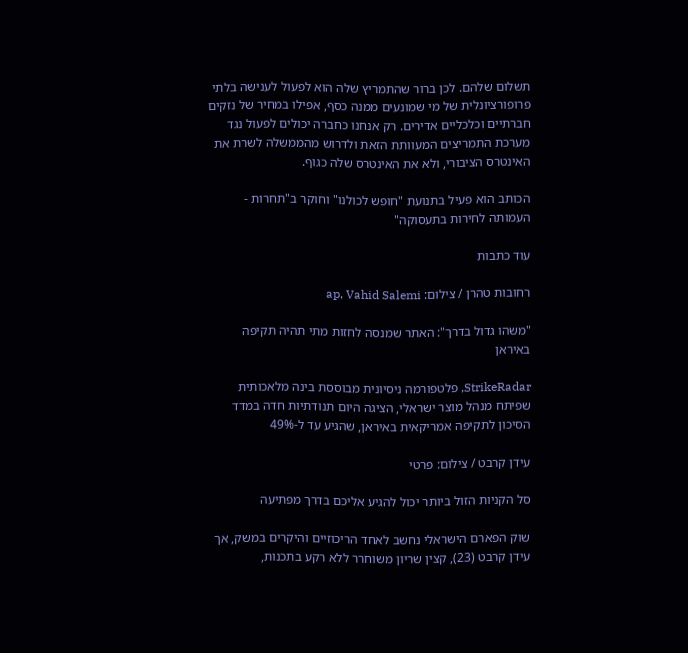תשלום שלהם. לכן ברור שהתמריץ שלה הוא לפעול לענישה בלתי פרופורציונלית של מי שמונעים ממנה כסף, אפילו במחיר של נזקים חברתיים וכלכליים אדירים. רק אנחנו כחברה יכולים לפעול נגד מערכת התמריצים המעוותת הזאת ולדרוש מהממשלה לשרת את האינטרס הציבורי, ולא את האינטרס שלה כגוף.

הכותב הוא פעיל בתנועת "חופש לכולנו" וחוקר ב"תחרות - העמותה לחירות בתעסוקה"

עוד כתבות

רחובות טהרן / צילום: ap, Vahid Salemi

"משהו גדול בדרך": האתר שמנסה לחזות מתי תהיה תקיפה באיראן

StrikeRadar, פלטפורמה ניסיונית מבוססת בינה מלאכותית שפיתח מנהל מוצר ישראלי, הציגה היום תנודתיות חדה במדד הסיכון לתקיפה אמריקאית באיראן, שהגיע עד ל-49%

עידן קרבט / צילום: פרטי

סל הקניות הזול ביותר יכול להגיע אליכם בדרך מפתיעה

שוק הפארם הישראלי נחשב לאחד הריכוזיים והיקרים במשק, אך עידן קרבט (23), קצין שריון משוחרר ללא רקע בתכנות,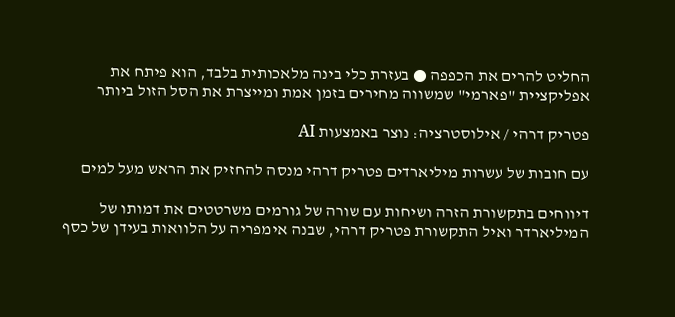החליט להרים את הכפפה ● בעזרת כלי בינה מלאכותית בלבד, הוא פיתח את אפליקציית "פארמי" שמשווה מחירים בזמן אמת ומייצרת את הסל הזול ביותר

פטריק דרהי / אילוסטרציה: נוצר באמצעות AI

עם חובות של עשרות מיליארדים פטריק דרהי מנסה להחזיק את הראש מעל למים

דיווחים בתקשורת הזרה ושיחות עם שורה של גורמים משרטטים את דמותו של המיליארדר ואיל התקשורת פטריק דרהי, שבנה אימפריה על הלוואות בעידן של כסף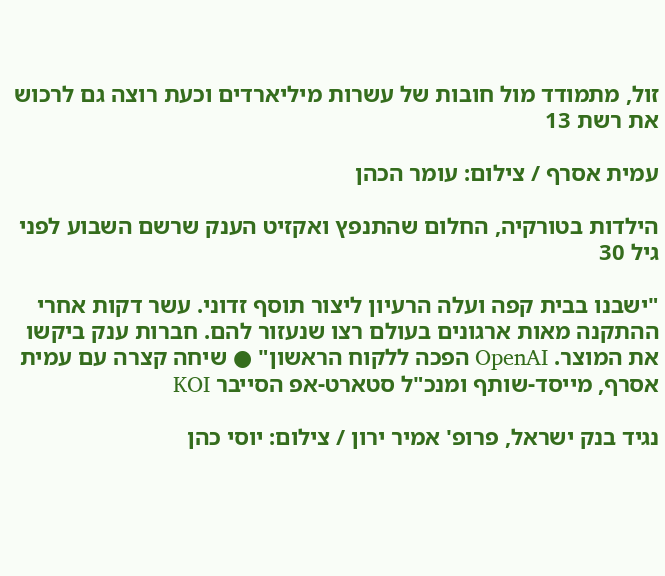זול, מתמודד מול חובות של עשרות מיליארדים וכעת רוצה גם לרכוש את רשת 13

עמית אסרף / צילום: עומר הכהן

הילדות בטורקיה, החלום שהתנפץ ואקזיט הענק שרשם השבוע לפני גיל 30

"ישבנו בבית קפה ועלה הרעיון ליצור תוסף זדוני. עשר דקות אחרי ההתקנה מאות ארגונים בעולם רצו שנעזור להם. חברות ענק ביקשו את המוצר. OpenAI הפכה ללקוח הראשון" ● שיחה קצרה עם עמית אסרף, מייסד-שותף ומנכ"ל סטארט-אפ הסייבר KOI

נגיד בנק ישראל, פרופ' אמיר ירון / צילום: יוסי כהן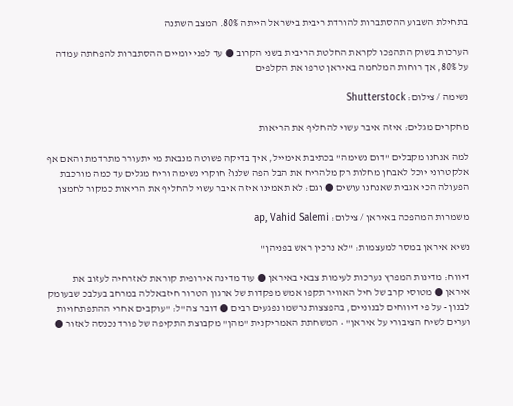בתחילת השבוע ההסתברות להורדת ריבית בישראל הייתה 80%. המצב השתנה

הערכות בשוק התהפכו לקראת החלטת הריבית בשני הקרוב ● עד לפני יומיים ההסתברות להפחתה עמדה על 80%, אך רוחות המלחמה באיראן טרפו את הקלפים

נשימה / צילום: Shutterstock

מחקרים מגלים: איזה איבר עשוי להחליף את הריאות

למה אנחנו מקבלים "דום נשימה" בכתיבת אימייל, איך בדיקה פשוטה מנבאת מי יתעורר מתרדמת והאם אף אלקטרוני יוכל לאבחן מחלות רק מלהריח את הבל הפה שלנו? חוקרי נשימה וריח מגלים עד כמה מורכבת הפעולה הכי אגבית שאנחנו עושים ● וגם: לא תאמינו איזה איבר עשוי להחליף את הריאות כמקור לחמצן

משמרות המהפכה באיראן / צילום: ap, Vahid Salemi

נשיא איראן במסר למעצמות: "לא נרכין ראש בפניהן"

דיווח: מדינות המפרץ נערכות לעימות צבאי באיראן ● עוד מדינה אירופית קוראת לאזרחיה לעזוב את איראן ● מטוסי קרב של חיל האוויר תקפו אמש מפקדות של ארגון הטרור חיזבאללה במרחב בעלבכ שבעומק לבנון - על פי דיווחים לבנוניים, בהפצצות נרשמו נפגעים רבים ● דובר צה"ל: "עוקבים אחרי ההתפתחויות וערים לשיח הציבורי על איראן" • המשחתת האמריקנית "מהן" מקבוצת התקיפה של פורד נכנסה לאזור ●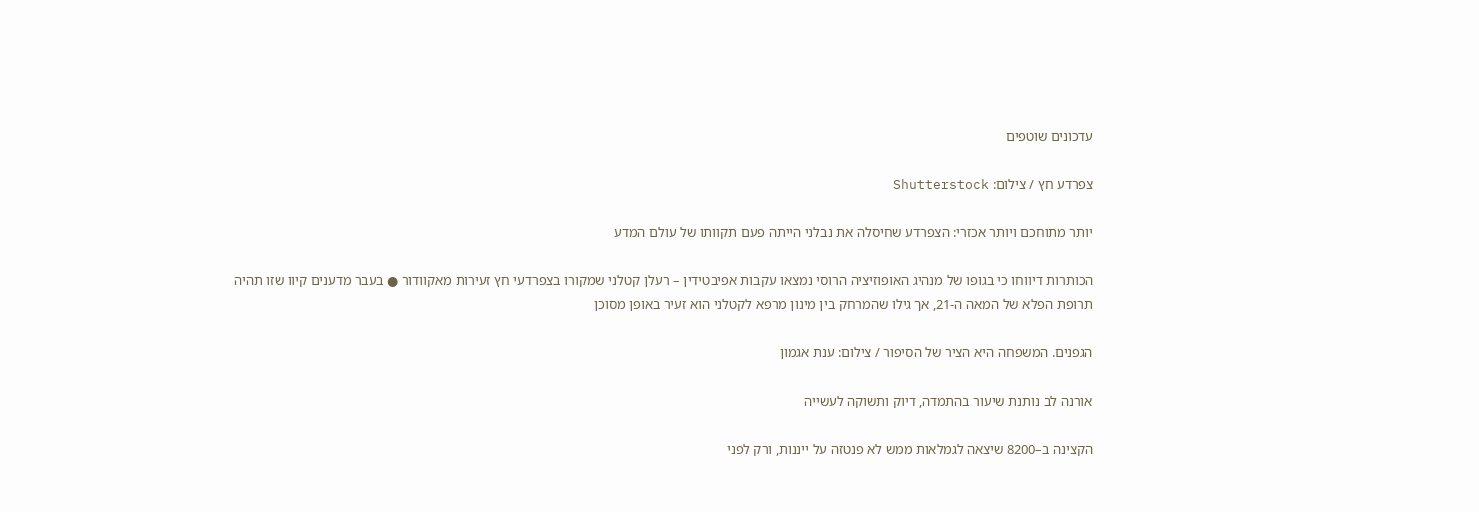עדכונים שוטפים

צפרדע חץ / צילום: Shutterstock

יותר מתוחכם ויותר אכזרי: הצפרדע שחיסלה את נבלני הייתה פעם תקוותו של עולם המדע

הכותרות דיווחו כי בגופו של מנהיג האופוזיציה הרוסי נמצאו עקבות אפיבטידין – רעלן קטלני שמקורו בצפרדעי חץ זעירות מאקוודור ● בעבר מדענים קיוו שזו תהיה תרופת הפלא של המאה ה-21, אך גילו שהמרחק בין מינון מרפא לקטלני הוא זעיר באופן מסוכן

הגפנים. המשפחה היא הציר של הסיפור / צילום: ענת אגמון

אורנה לב נותנת שיעור בהתמדה, דיוק ותשוקה לעשייה

הקצינה ב–8200 שיצאה לגמלאות ממש לא פנטזה על ייננות, ורק לפני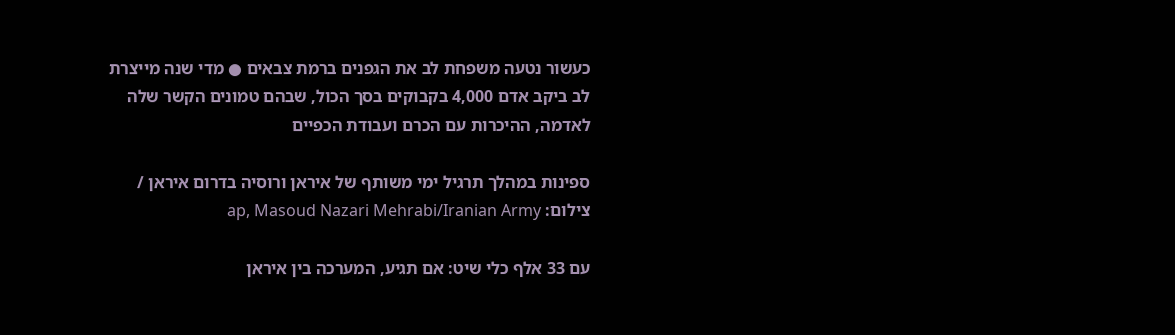כעשור נטעה משפחת לב את הגפנים ברמת צבאים ● מדי שנה מייצרת לב ביקב אדם 4,000 בקבוקים בסך הכול, שבהם טמונים הקשר שלה לאדמה, ההיכרות עם הכרם ועבודת הכפיים

ספינות במהלך תרגיל ימי משותף של איראן ורוסיה בדרום איראן / צילום: ap, Masoud Nazari Mehrabi/Iranian Army

עם 33 אלף כלי שיט: אם תגיע, המערכה בין איראן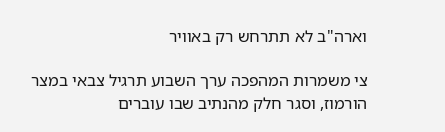וארה"ב לא תתרחש רק באוויר

צי משמרות המהפכה ערך השבוע תרגיל צבאי במצר הורמוז, וסגר חלק מהנתיב שבו עוברים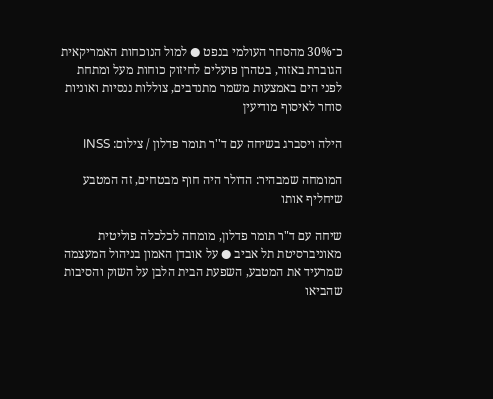כ־30% מהסחר העולמי בנפט ● למול הנוכחות האמריקאית הגוברת באזור, בטהרן פועלים לחיזוק כוחות מעל ומתחת לפני הים באמצעות משמר מתנדבים, צוללות ננסיות ואוניות סוחר לאיסוף מודיעין

הילה ויסברג בשיחה עם ד''ר תומר פדלון / צילום: INSS

המומחה שמבהיר: הדולר היה חוף מבטחים, זה המטבע שיחליף אותו

שיחה עם ד"ר תומר פדלון, מומחה לכלכלה פוליטית מאוניברסיטת תל אביב ● על אובדן האמון בניהול המעצמה שמרעיד את המטבע, השפעת הבית הלבן על השוק והסיבות שהביאו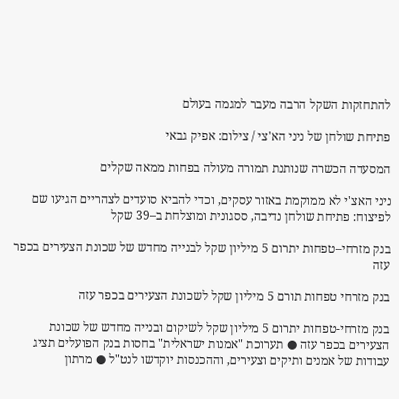להתחזקות השקל הרבה מעבר למגמה בעולם

פתיחת שולחן של ניני הא'צי / צילום: אפיק גבאי

המסעדה הכשרה שנותנת תמורה מעולה בפחות ממאה שקלים

ניני האצ'י לא ממוקמת באזור עסקים, וכדי להביא סועדים לצהריים הגיעו שם לפיצוח: פתיחת שולחן נדיבה, ססגונית ומוצלחת ב–39 שקל

בנק מזרחי–טפחות יתרום 5 מיליון שקל לבנייה מחדש של שכונת הצעירים בכפר עזה

בנק מזרחי טפחות תורם 5 מיליון שקל לשכונת הצעירים בכפר עזה

בנק מזרחי-טפחות יתרום 5 מיליון שקל לשיקום ובנייה מחדש של שכונת הצעירים בכפר עזה ● תערוכת "אמנות ישראלית" בחסות בנק הפועלים תציג עבודות של אמנים ותיקים וצעירים, וההכנסות יוקדשו לנט"ל ● מרתון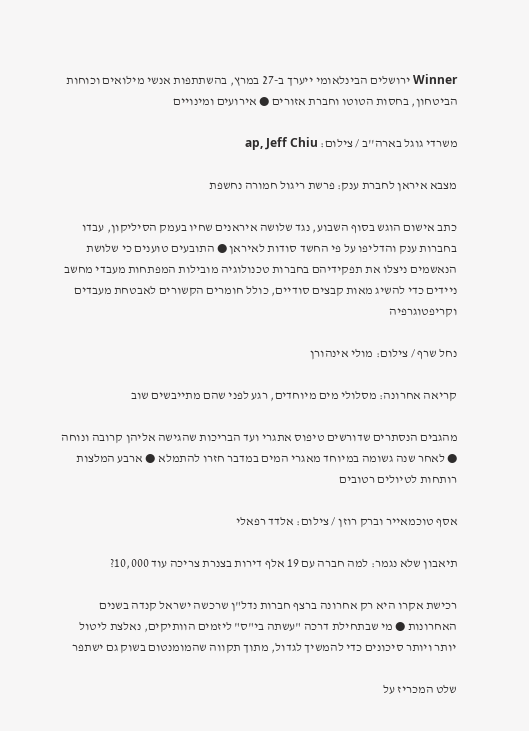Winner ירושלים הבינלאומי ייערך ב-27 במרץ, בהשתתפות אנשי מילואים וכוחות הביטחון, בחסות הטוטו וחברת אזורים ● אירועים ומינויים

משרדי גוגל בארה''ב / צילום: ap, Jeff Chiu

מצבא איראן לחברת ענק: פרשת ריגול חמורה נחשפת

כתב אישום הוגש בסוף השבוע, נגד שלושה איראנים שחיו בעמק הסיליקון, עבדו בחברות ענק והדליפו על פי החשד סודות לאיראן ● התובעים טוענים כי שלושת הנאשמים ניצלו את תפקידיהם בחברות טכנולוגיה מובילות המפתחות מעבדי מחשב ניידים כדי להשיג מאות קבצים סודיים, כולל חומרים הקשורים לאבטחת מעבדים וקריפטוגרפיה

נחל שרף / צילום: מולי אינהורן

קריאה אחרונה: מסלולי מים מיוחדים, רגע לפני שהם מתייבשים שוב

מהגבים הנסתרים שדורשים טיפוס אתגרי ועד הבריכות שהגישה אליהן קרובה ונוחה ● לאחר שנה גשומה במיוחד מאגרי המים במדבר חזרו להתמלא ● ארבע המלצות רותחות לטיולים רטובים

אסף טוכמאייר וברק רוזן / צילום: אלדד רפאלי

תיאבון שלא נגמר: למה חברה עם 19 אלף דירות בצנרת צריכה עוד 10,000?

רכישת אקרו היא רק אחרונה ברצף חברות נדל"ן שרכשה ישראל קנדה בשנים האחרונות ● מי שבתחילת דרכה "עשתה בי"ס" ליזמים הוותיקים, נאלצת ליטול יותר ויותר סיכונים כדי להמשיך לגדול, מתוך תקווה שהמומנטום בשוק גם ישתפר

שלט המכריז על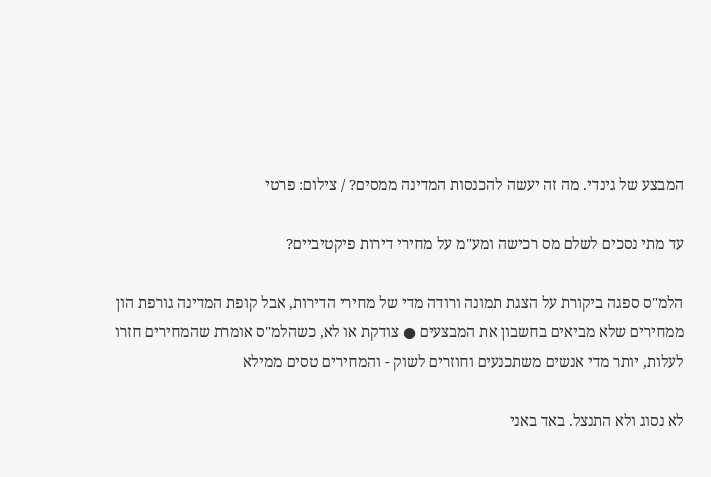המבצע של גינדי. מה זה יעשה להכנסות המדינה ממסים? / צילום: פרטי

עד מתי נסכים לשלם מס רכישה ומע"מ על מחירי דירות פיקטיביים?

הלמ"ס ספגה ביקורת על הצגת תמונה ורודה מדי של מחירי הדירות, אבל קופת המדינה גורפת הון ממחירים שלא מביאים בחשבון את המבצעים ● צודקת או לא, כשהלמ"ס אומרת שהמחירים חזרו לעלות, יותר מדי אנשים משתכנעים וחוזרים לשוק - והמחירים טסים ממילא

לא נסוג ולא התנצל. באד באני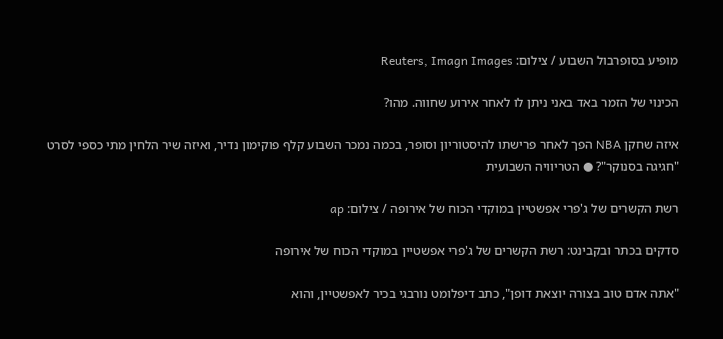מופיע בסופרבול השבוע / צילום: Reuters, Imagn Images

הכינוי של הזמר באד באני ניתן לו לאחר אירוע שחווה. מהו?

איזה שחקן NBA הפך לאחר פרישתו להיסטוריון וסופר, בכמה נמכר השבוע קלף פוקימון נדיר, ואיזה שיר הלחין מתי כספי לסרט "חגיגה בסנוקר"? ● הטריוויה השבועית

רשת הקשרים של ג'פרי אפשטיין במוקדי הכוח של אירופה / צילום: ap

סדקים בכתר ובקבינט: רשת הקשרים של ג'פרי אפשטיין במוקדי הכוח של אירופה

"אתה אדם טוב בצורה יוצאת דופן", כתב דיפלומט נורבגי בכיר לאפשטיין, והוא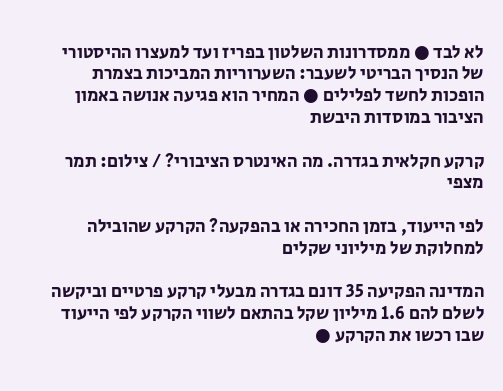לא לבד ● ממסדרונות השלטון בפריז ועד למעצרו ההיסטורי של הנסיך הבריטי לשעבר: השערוריות המביכות בצמרת הופכות לחשד לפלילים ● המחיר הוא פגיעה אנושה באמון הציבור במוסדות היבשת

קרקע חקלאית בגדרה. מה האינטרס הציבורי? / צילום: תמר מצפי

לפי הייעוד, בזמן החכירה או בהפקעה? הקרקע שהובילה למחלוקת של מיליוני שקלים

המדינה הפקיעה 35 דונם בגדרה מבעלי קרקע פרטיים וביקשה לשלם להם 1.6 מיליון שקל בהתאם לשווי הקרקע לפי הייעוד שבו רכשו את הקרקע ●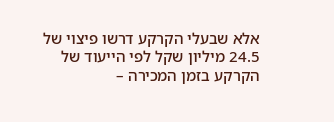אלא שבעלי הקרקע דרשו פיצוי של 24.5 מיליון שקל לפי הייעוד של הקרקע בזמן המכירה –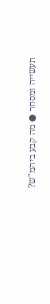תעשייה ומסחר ● מה קבע ביהמ"ש?